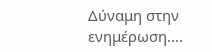Δύναμη στην ενημέρωση....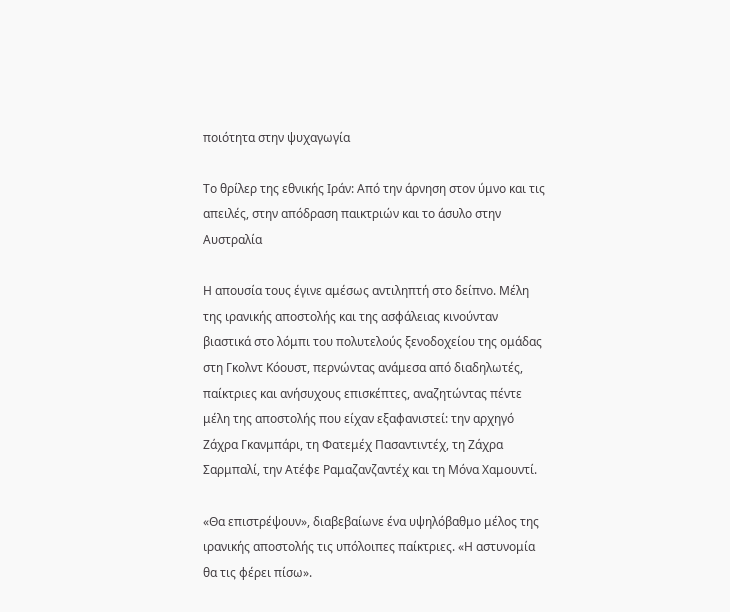ποιότητα στην ψυχαγωγία

Το θρίλερ της εθνικής Ιράν: Από την άρνηση στον ύμνο και τις απειλές, στην απόδραση παικτριών και το άσυλο στην Αυστραλία

Η απουσία τους έγινε αμέσως αντιληπτή στο δείπνο. Μέλη της ιρανικής αποστολής και της ασφάλειας κινούνταν βιαστικά στο λόμπι του πολυτελούς ξενοδοχείου της ομάδας στη Γκολντ Κόουστ, περνώντας ανάμεσα από διαδηλωτές, παίκτριες και ανήσυχους επισκέπτες, αναζητώντας πέντε μέλη της αποστολής που είχαν εξαφανιστεί: την αρχηγό Ζάχρα Γκανμπάρι, τη Φατεμέχ Πασαντιντέχ, τη Ζάχρα Σαρμπαλί, την Ατέφε Ραμαζανζαντέχ και τη Μόνα Χαμουντί.

«Θα επιστρέψουν», διαβεβαίωνε ένα υψηλόβαθμο μέλος της ιρανικής αποστολής τις υπόλοιπες παίκτριες. «Η αστυνομία θα τις φέρει πίσω».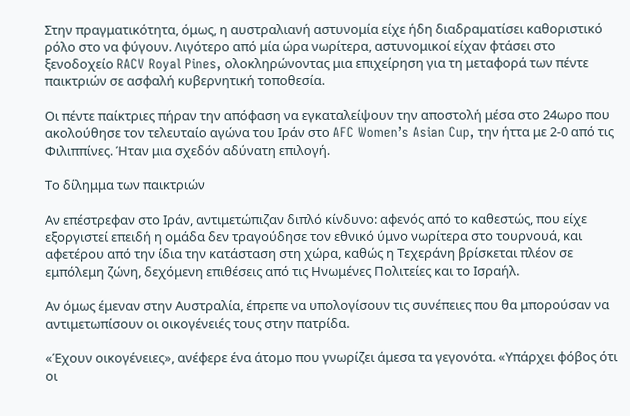Στην πραγματικότητα, όμως, η αυστραλιανή αστυνομία είχε ήδη διαδραματίσει καθοριστικό ρόλο στο να φύγουν. Λιγότερο από μία ώρα νωρίτερα, αστυνομικοί είχαν φτάσει στο ξενοδοχείο RACV Royal Pines, ολοκληρώνοντας μια επιχείρηση για τη μεταφορά των πέντε παικτριών σε ασφαλή κυβερνητική τοποθεσία.

Οι πέντε παίκτριες πήραν την απόφαση να εγκαταλείψουν την αποστολή μέσα στο 24ωρο που ακολούθησε τον τελευταίο αγώνα του Ιράν στο AFC Women’s Asian Cup, την ήττα με 2-0 από τις Φιλιππίνες. Ήταν μια σχεδόν αδύνατη επιλογή.

Το δίλημμα των παικτριών

Αν επέστρεφαν στο Ιράν, αντιμετώπιζαν διπλό κίνδυνο: αφενός από το καθεστώς, που είχε εξοργιστεί επειδή η ομάδα δεν τραγούδησε τον εθνικό ύμνο νωρίτερα στο τουρνουά, και αφετέρου από την ίδια την κατάσταση στη χώρα, καθώς η Τεχεράνη βρίσκεται πλέον σε εμπόλεμη ζώνη, δεχόμενη επιθέσεις από τις Ηνωμένες Πολιτείες και το Ισραήλ.

Αν όμως έμεναν στην Αυστραλία, έπρεπε να υπολογίσουν τις συνέπειες που θα μπορούσαν να αντιμετωπίσουν οι οικογένειές τους στην πατρίδα.

«Έχουν οικογένειες», ανέφερε ένα άτομο που γνωρίζει άμεσα τα γεγονότα. «Υπάρχει φόβος ότι οι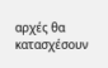αρχές θα κατασχέσουν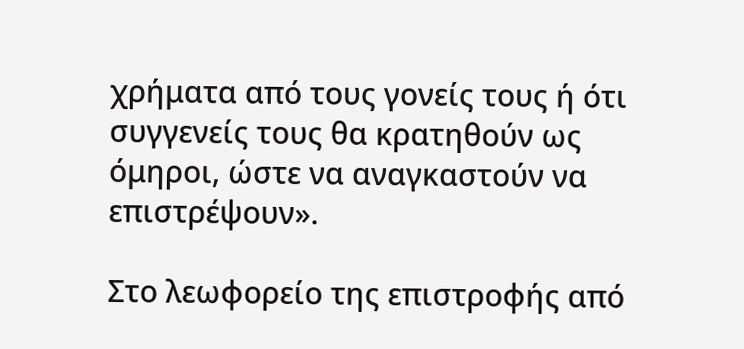χρήματα από τους γονείς τους ή ότι συγγενείς τους θα κρατηθούν ως όμηροι, ώστε να αναγκαστούν να επιστρέψουν».

Στο λεωφορείο της επιστροφής από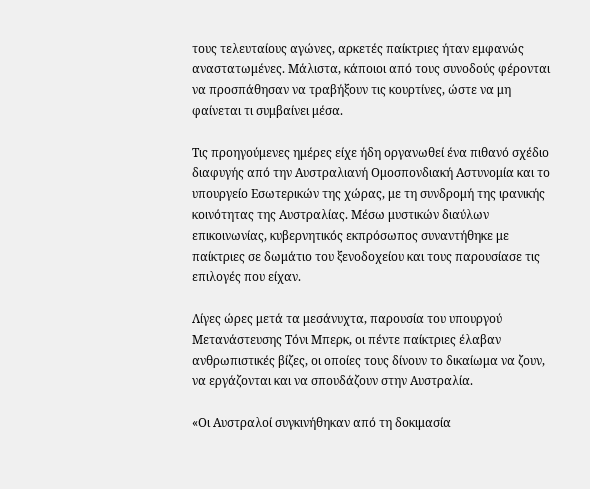τους τελευταίους αγώνες, αρκετές παίκτριες ήταν εμφανώς αναστατωμένες. Μάλιστα, κάποιοι από τους συνοδούς φέρονται να προσπάθησαν να τραβήξουν τις κουρτίνες, ώστε να μη φαίνεται τι συμβαίνει μέσα.

Τις προηγούμενες ημέρες είχε ήδη οργανωθεί ένα πιθανό σχέδιο διαφυγής από την Αυστραλιανή Ομοσπονδιακή Αστυνομία και το υπουργείο Εσωτερικών της χώρας, με τη συνδρομή της ιρανικής κοινότητας της Αυστραλίας. Μέσω μυστικών διαύλων επικοινωνίας, κυβερνητικός εκπρόσωπος συναντήθηκε με παίκτριες σε δωμάτιο του ξενοδοχείου και τους παρουσίασε τις επιλογές που είχαν.

Λίγες ώρες μετά τα μεσάνυχτα, παρουσία του υπουργού Μετανάστευσης Τόνι Μπερκ, οι πέντε παίκτριες έλαβαν ανθρωπιστικές βίζες, οι οποίες τους δίνουν το δικαίωμα να ζουν, να εργάζονται και να σπουδάζουν στην Αυστραλία.

«Οι Αυστραλοί συγκινήθηκαν από τη δοκιμασία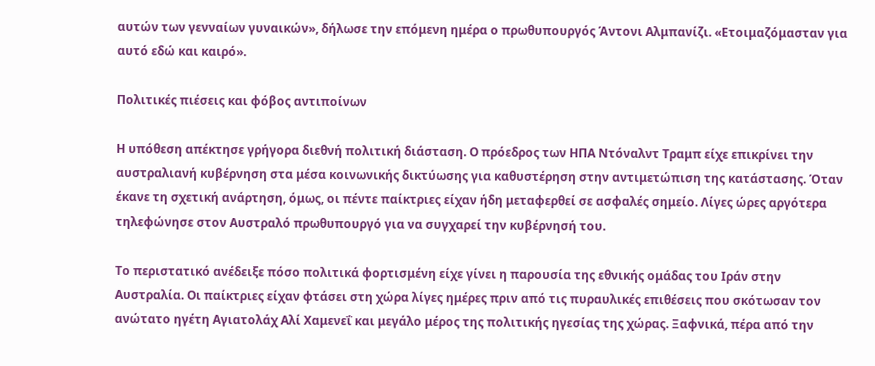αυτών των γενναίων γυναικών», δήλωσε την επόμενη ημέρα ο πρωθυπουργός Άντονι Αλμπανίζι. «Ετοιμαζόμασταν για αυτό εδώ και καιρό».

Πολιτικές πιέσεις και φόβος αντιποίνων

Η υπόθεση απέκτησε γρήγορα διεθνή πολιτική διάσταση. Ο πρόεδρος των ΗΠΑ Ντόναλντ Τραμπ είχε επικρίνει την αυστραλιανή κυβέρνηση στα μέσα κοινωνικής δικτύωσης για καθυστέρηση στην αντιμετώπιση της κατάστασης. Όταν έκανε τη σχετική ανάρτηση, όμως, οι πέντε παίκτριες είχαν ήδη μεταφερθεί σε ασφαλές σημείο. Λίγες ώρες αργότερα τηλεφώνησε στον Αυστραλό πρωθυπουργό για να συγχαρεί την κυβέρνησή του.

Το περιστατικό ανέδειξε πόσο πολιτικά φορτισμένη είχε γίνει η παρουσία της εθνικής ομάδας του Ιράν στην Αυστραλία. Οι παίκτριες είχαν φτάσει στη χώρα λίγες ημέρες πριν από τις πυραυλικές επιθέσεις που σκότωσαν τον ανώτατο ηγέτη Αγιατολάχ Αλί Χαμενεΐ και μεγάλο μέρος της πολιτικής ηγεσίας της χώρας. Ξαφνικά, πέρα από την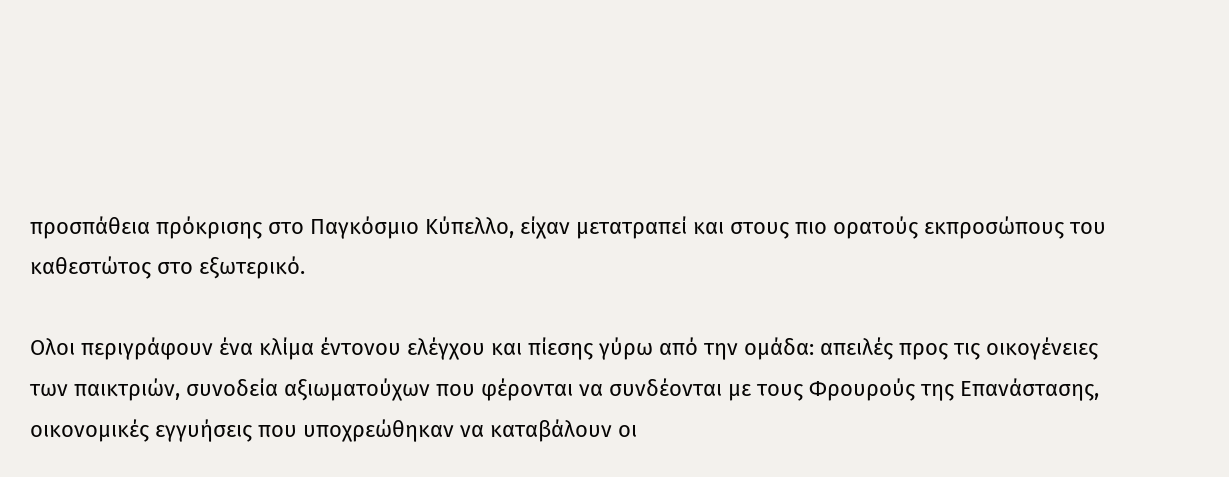προσπάθεια πρόκρισης στο Παγκόσμιο Κύπελλο, είχαν μετατραπεί και στους πιο ορατούς εκπροσώπους του καθεστώτος στο εξωτερικό.

Ολοι περιγράφουν ένα κλίμα έντονου ελέγχου και πίεσης γύρω από την ομάδα: απειλές προς τις οικογένειες των παικτριών, συνοδεία αξιωματούχων που φέρονται να συνδέονται με τους Φρουρούς της Επανάστασης, οικονομικές εγγυήσεις που υποχρεώθηκαν να καταβάλουν οι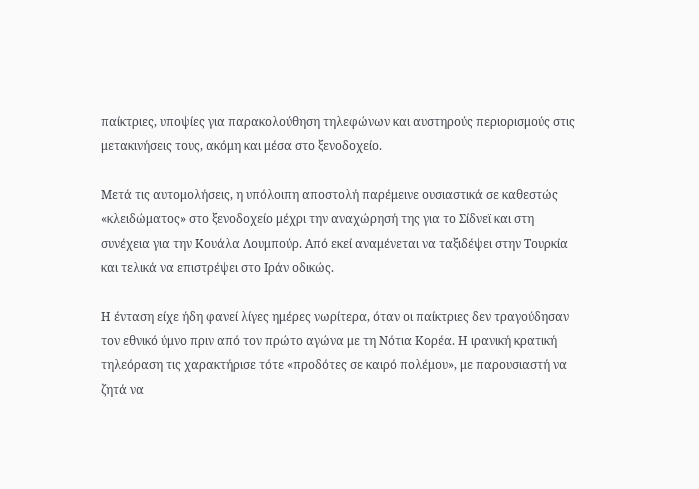παίκτριες, υποψίες για παρακολούθηση τηλεφώνων και αυστηρούς περιορισμούς στις μετακινήσεις τους, ακόμη και μέσα στο ξενοδοχείο.

Μετά τις αυτομολήσεις, η υπόλοιπη αποστολή παρέμεινε ουσιαστικά σε καθεστώς «κλειδώματος» στο ξενοδοχείο μέχρι την αναχώρησή της για το Σίδνεϊ και στη συνέχεια για την Κουάλα Λουμπούρ. Από εκεί αναμένεται να ταξιδέψει στην Τουρκία και τελικά να επιστρέψει στο Ιράν οδικώς.

Η ένταση είχε ήδη φανεί λίγες ημέρες νωρίτερα, όταν οι παίκτριες δεν τραγούδησαν τον εθνικό ύμνο πριν από τον πρώτο αγώνα με τη Νότια Κορέα. Η ιρανική κρατική τηλεόραση τις χαρακτήρισε τότε «προδότες σε καιρό πολέμου», με παρουσιαστή να ζητά να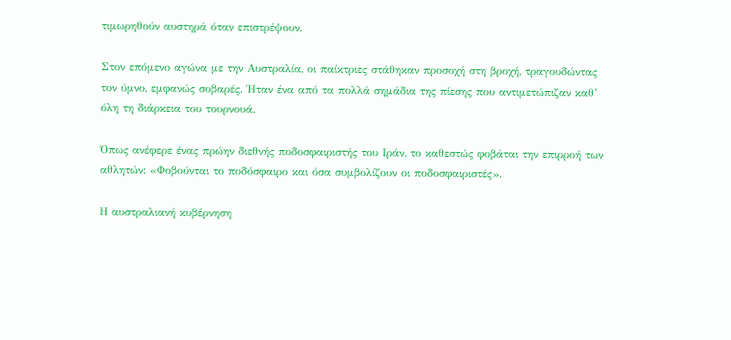τιμωρηθούν αυστηρά όταν επιστρέψουν.

Στον επόμενο αγώνα με την Αυστραλία, οι παίκτριες στάθηκαν προσοχή στη βροχή, τραγουδώντας τον ύμνο, εμφανώς σοβαρές. Ήταν ένα από τα πολλά σημάδια της πίεσης που αντιμετώπιζαν καθ’ όλη τη διάρκεια του τουρνουά.

Όπως ανέφερε ένας πρώην διεθνής ποδοσφαιριστής του Ιράν, το καθεστώς φοβάται την επιρροή των αθλητών: «Φοβούνται το ποδόσφαιρο και όσα συμβολίζουν οι ποδοσφαιριστές».

Η αυστραλιανή κυβέρνηση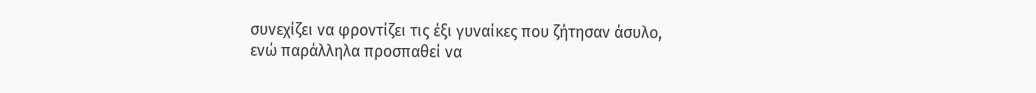συνεχίζει να φροντίζει τις έξι γυναίκες που ζήτησαν άσυλο, ενώ παράλληλα προσπαθεί να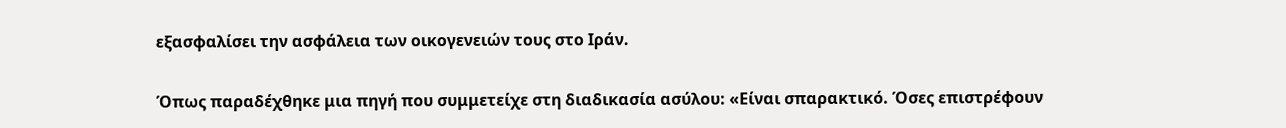εξασφαλίσει την ασφάλεια των οικογενειών τους στο Ιράν.

Όπως παραδέχθηκε μια πηγή που συμμετείχε στη διαδικασία ασύλου: «Είναι σπαρακτικό. Όσες επιστρέφουν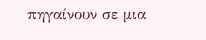πηγαίνουν σε μια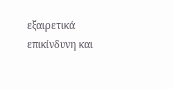εξαιρετικά επικίνδυνη και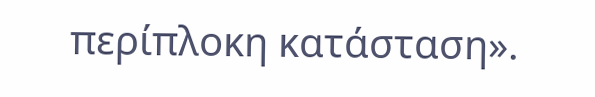περίπλοκη κατάσταση».